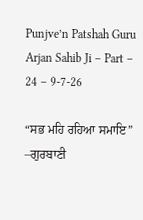Punjve’n Patshah Guru Arjan Sahib Ji – Part – 24 – 9-7-26

“ਸਭ ਮਹਿ ਰਹਿਆ ਸਮਾਇ” –ਗੁਰਬਾਣੀ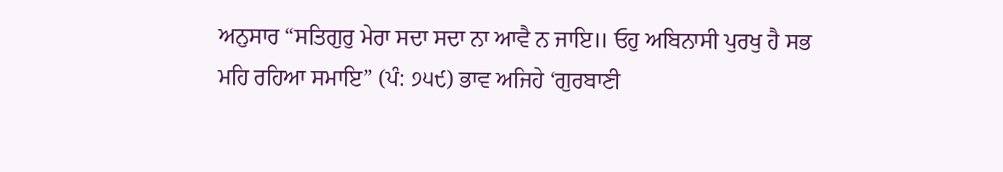ਅਨੁਸਾਰ “ਸਤਿਗੁਰੁ ਮੇਰਾ ਸਦਾ ਸਦਾ ਨਾ ਆਵੈ ਨ ਜਾਇ॥ ਓਹੁ ਅਬਿਨਾਸੀ ਪੁਰਖੁ ਹੈ ਸਭ ਮਹਿ ਰਹਿਆ ਸਮਾਇ” (ਪੰ: ੭੫੯) ਭਾਵ ਅਜਿਹੇ ‘ਗੁਰਬਾਣੀ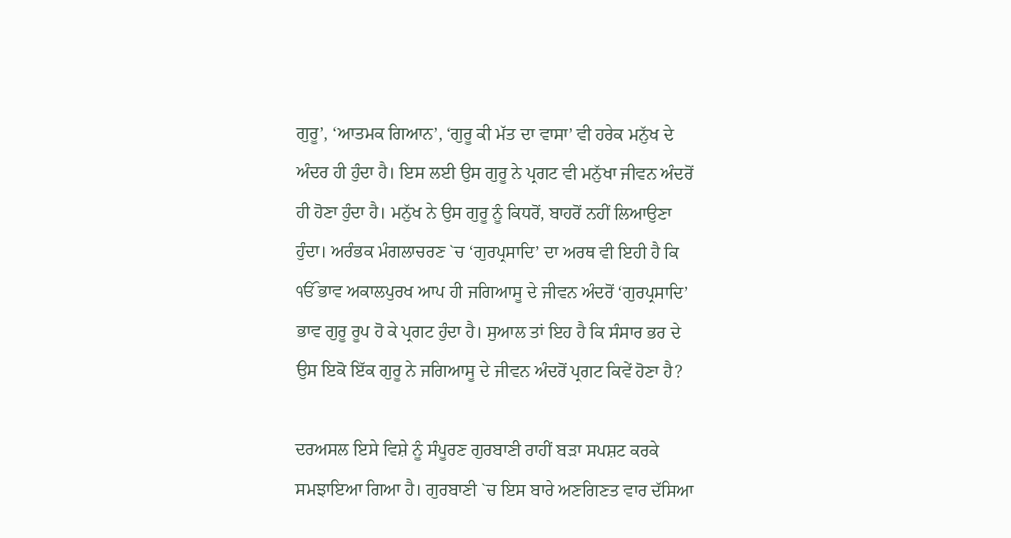ਗੁਰੂ’, ‘ਆਤਮਕ ਗਿਆਨ’, ‘ਗੁਰੂ ਕੀ ਮੱਤ ਦਾ ਵਾਸਾ’ ਵੀ ਹਰੇਕ ਮਨੁੱਖ ਦੇ ਅੰਦਰ ਹੀ ਹੁੰਦਾ ਹੈ। ਇਸ ਲਈ ਉਸ ਗੁਰੂ ਨੇ ਪ੍ਰਗਟ ਵੀ ਮਨੁੱਖਾ ਜੀਵਨ ਅੰਦਰੋਂ ਹੀ ਹੋਣਾ ਹੁੰਦਾ ਹੈ। ਮਨੁੱਖ ਨੇ ਉਸ ਗੁਰੂ ਨੂੰ ਕਿਧਰੋਂ, ਬਾਹਰੋਂ ਨਹੀਂ ਲਿਆਉਣਾ ਹੁੰਦਾ। ਅਰੰਭਕ ਮੰਗਲਾਚਰਣ `ਚ ‘ਗੁਰਪ੍ਰਸਾਦਿ’ ਦਾ ਅਰਥ ਵੀ ਇਹੀ ਹੈ ਕਿ ੴ ਭਾਵ ਅਕਾਲਪੁਰਖ ਆਪ ਹੀ ਜਗਿਆਸੂ ਦੇ ਜੀਵਨ ਅੰਦਰੋਂ ‘ਗੁਰਪ੍ਰਸਾਦਿ’ ਭਾਵ ਗੁਰੂ ਰੂਪ ਹੋ ਕੇ ਪ੍ਰਗਟ ਹੁੰਦਾ ਹੈ। ਸੁਆਲ ਤਾਂ ਇਹ ਹੈ ਕਿ ਸੰਸਾਰ ਭਰ ਦੇ ਉਸ ਇਕੋ ਇੱਕ ਗੁਰੂ ਨੇ ਜਗਿਆਸੂ ਦੇ ਜੀਵਨ ਅੰਦਰੋਂ ਪ੍ਰਗਟ ਕਿਵੇਂ ਹੋਣਾ ਹੈ?

ਦਰਅਸਲ ਇਸੇ ਵਿਸ਼ੇ ਨੂੰ ਸੰਪੂਰਣ ਗੁਰਬਾਣੀ ਰਾਹੀਂ ਬੜਾ ਸਪਸ਼ਟ ਕਰਕੇ ਸਮਝਾਇਆ ਗਿਆ ਹੈ। ਗੁਰਬਾਣੀ `ਚ ਇਸ ਬਾਰੇ ਅਣਗਿਣਤ ਵਾਰ ਦੱਸਿਆ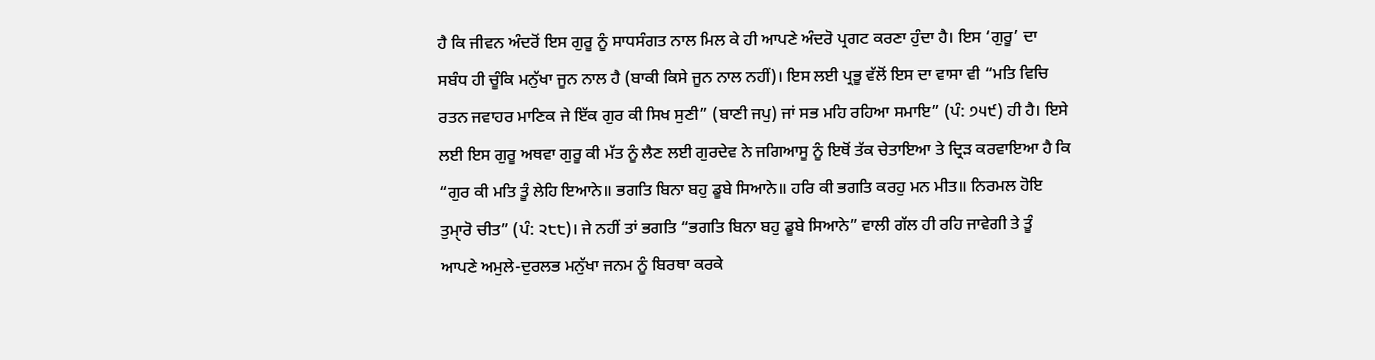ਹੈ ਕਿ ਜੀਵਨ ਅੰਦਰੋਂ ਇਸ ਗੁਰੂ ਨੂੰ ਸਾਧਸੰਗਤ ਨਾਲ ਮਿਲ ਕੇ ਹੀ ਆਪਣੇ ਅੰਦਰੋ ਪ੍ਰਗਟ ਕਰਣਾ ਹੁੰਦਾ ਹੈ। ਇਸ ‘ਗੁਰੂ’ ਦਾ ਸਬੰਧ ਹੀ ਚੂੰਕਿ ਮਨੁੱਖਾ ਜੂਨ ਨਾਲ ਹੈ (ਬਾਕੀ ਕਿਸੇ ਜੂਨ ਨਾਲ ਨਹੀਂ)। ਇਸ ਲਈ ਪ੍ਰਭੂ ਵੱਲੋਂ ਇਸ ਦਾ ਵਾਸਾ ਵੀ “ਮਤਿ ਵਿਚਿ ਰਤਨ ਜਵਾਹਰ ਮਾਣਿਕ ਜੇ ਇੱਕ ਗੁਰ ਕੀ ਸਿਖ ਸੁਣੀ” (ਬਾਣੀ ਜਪੁ) ਜਾਂ ਸਭ ਮਹਿ ਰਹਿਆ ਸਮਾਇ” (ਪੰ: ੭੫੯) ਹੀ ਹੈ। ਇਸੇ ਲਈ ਇਸ ਗੁਰੂ ਅਥਵਾ ਗੁਰੂ ਕੀ ਮੱਤ ਨੂੰ ਲੈਣ ਲਈ ਗੁਰਦੇਵ ਨੇ ਜਗਿਆਸੂ ਨੂੰ ਇਥੋਂ ਤੱਕ ਚੇਤਾਇਆ ਤੇ ਦ੍ਰਿੜ ਕਰਵਾਇਆ ਹੈ ਕਿ “ਗੁਰ ਕੀ ਮਤਿ ਤੂੰ ਲੇਹਿ ਇਆਨੇ॥ ਭਗਤਿ ਬਿਨਾ ਬਹੁ ਡੂਬੇ ਸਿਆਨੇ॥ ਹਰਿ ਕੀ ਭਗਤਿ ਕਰਹੁ ਮਨ ਮੀਤ॥ ਨਿਰਮਲ ਹੋਇ ਤੁਮਾੑਰੋ ਚੀਤ” (ਪੰ: ੨੮੮)। ਜੇ ਨਹੀਂ ਤਾਂ ਭਗਤਿ “ਭਗਤਿ ਬਿਨਾ ਬਹੁ ਡੂਬੇ ਸਿਆਨੇ” ਵਾਲੀ ਗੱਲ ਹੀ ਰਹਿ ਜਾਵੇਗੀ ਤੇ ਤੂੰ ਆਪਣੇ ਅਮੁਲੇ-ਦੁਰਲਭ ਮਨੁੱਖਾ ਜਨਮ ਨੂੰ ਬਿਰਥਾ ਕਰਕੇ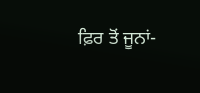ਫ਼ਿਰ ਤੋਂ ਜੂਨਾਂ-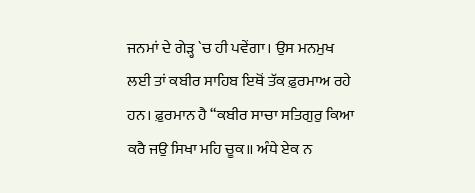ਜਨਮਾਂ ਦੇ ਗੇੜ੍ਹ `ਚ ਹੀ ਪਵੇਂਗਾ। ਉਸ ਮਨਮੁਖ ਲਈ ਤਾਂ ਕਬੀਰ ਸਾਹਿਬ ਇਥੋਂ ਤੱਕ ਫ਼ੁਰਮਾਅ ਰਹੇ ਹਨ। ਫ਼ੁਰਮਾਨ ਹੈ “ਕਬੀਰ ਸਾਚਾ ਸਤਿਗੁਰੁ ਕਿਆ ਕਰੈ ਜਉ ਸਿਖਾ ਮਹਿ ਚੂਕ॥ ਅੰਧੇ ਏਕ ਨ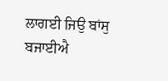ਲਾਗਈ ਜਿਉ ਬਾਂਸੁ ਬਜਾਈਐ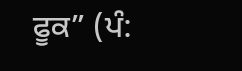ਫੂਕ” (ਪੰ: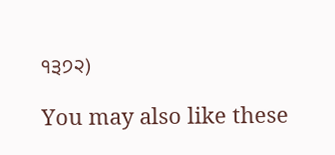੧੩੭੨)

You may also like these